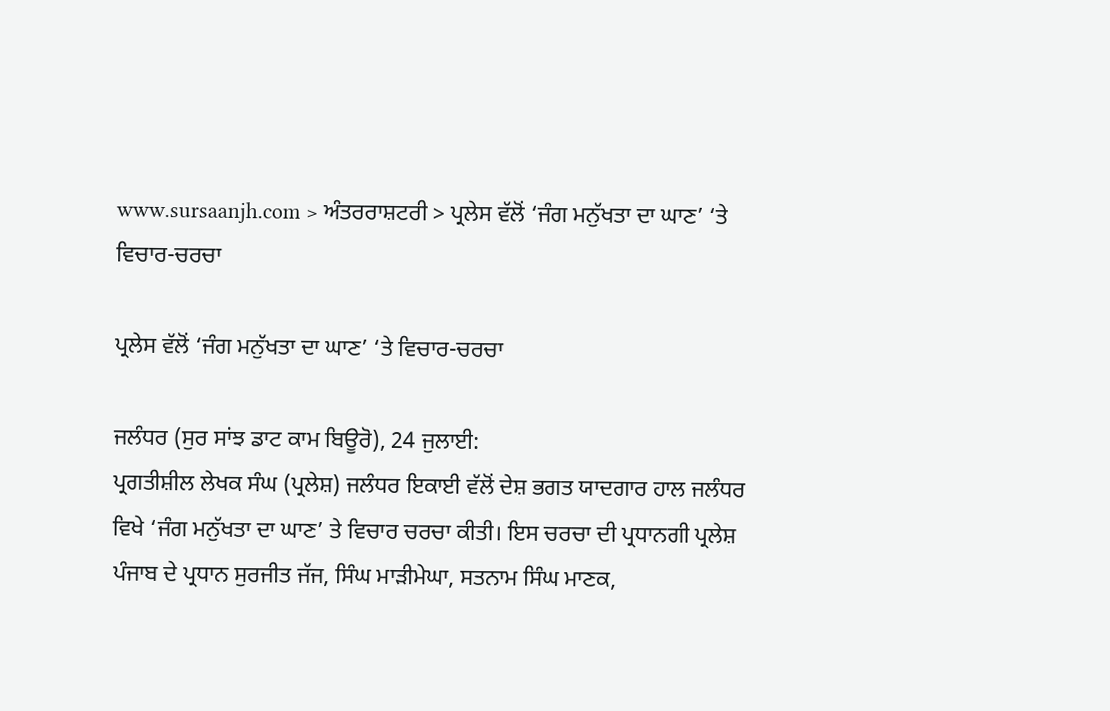www.sursaanjh.com > ਅੰਤਰਰਾਸ਼ਟਰੀ > ਪ੍ਰਲੇਸ ਵੱਲੋਂ ‘ਜੰਗ ਮਨੁੱਖਤਾ ਦਾ ਘਾਣ’ ‘ਤੇ ਵਿਚਾਰ-ਚਰਚਾ

ਪ੍ਰਲੇਸ ਵੱਲੋਂ ‘ਜੰਗ ਮਨੁੱਖਤਾ ਦਾ ਘਾਣ’ ‘ਤੇ ਵਿਚਾਰ-ਚਰਚਾ

ਜਲੰਧਰ (ਸੁਰ ਸਾਂਝ ਡਾਟ ਕਾਮ ਬਿਊਰੋ), 24 ਜੁਲਾਈ:
ਪ੍ਰਗਤੀਸ਼ੀਲ ਲੇਖਕ ਸੰਘ (ਪ੍ਰਲੇਸ਼) ਜਲੰਧਰ ਇਕਾਈ ਵੱਲੋਂ ਦੇਸ਼ ਭਗਤ ਯਾਦਗਾਰ ਹਾਲ ਜਲੰਧਰ ਵਿਖੇ ‘ਜੰਗ ਮਨੁੱਖਤਾ ਦਾ ਘਾਣ’ ਤੇ ਵਿਚਾਰ ਚਰਚਾ ਕੀਤੀ। ਇਸ ਚਰਚਾ ਦੀ ਪ੍ਰਧਾਨਗੀ ਪ੍ਰਲੇਸ਼ ਪੰਜਾਬ ਦੇ ਪ੍ਰਧਾਨ ਸੁਰਜੀਤ ਜੱਜ, ਸਿੰਘ ਮਾੜੀਮੇਘਾ, ਸਤਨਾਮ ਸਿੰਘ ਮਾਣਕ,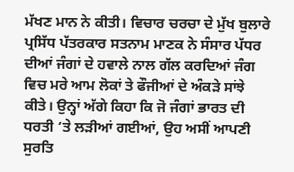ਮੱਖਣ ਮਾਨ ਨੇ ਕੀਤੀ। ਵਿਚਾਰ ਚਰਚਾ ਦੇ ਮੁੱਖ ਬੁਲਾਰੇ ਪ੍ਰਸਿੱਧ ਪੱਤਰਕਾਰ ਸਤਨਾਮ ਮਾਣਕ ਨੇ ਸੰਸਾਰ ਪੱਧਰ ਦੀਆਂ ਜੰਗਾਂ ਦੇ ਹਵਾਲੇ ਨਾਲ ਗੱਲ ਕਰਦਿਆਂ ਜੰਗ ਵਿਚ ਮਰੇ ਆਮ ਲੋਕਾਂ ਤੇ ਫੌਜੀਆਂ ਦੇ ਅੰਕੜੇ ਸਾਂਝੇ ਕੀਤੇ। ਉਨ੍ਹਾਂ ਅੱਗੇ ਕਿਹਾ ਕਿ ਜੋ ਜੰਗਾਂ ਭਾਰਤ ਦੀ ਧਰਤੀ ‘ਤੇ ਲੜੀਆਂ ਗਈਆਂ, ਉਹ ਅਸੀਂ ਆਪਣੀ ਸੁਰਤਿ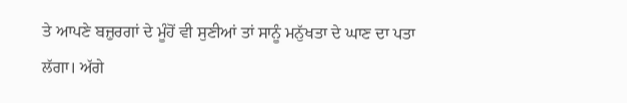ਤੇ ਆਪਣੇ ਬਜ਼ੁਰਗਾਂ ਦੇ ਮੂੰਹੋਂ ਵੀ ਸੁਣੀਆਂ ਤਾਂ ਸਾਨੂੰ ਮਨੁੱਖਤਾ ਦੇ ਘਾਣ ਦਾ ਪਤਾ ਲੱਗਾ। ਅੱਗੇ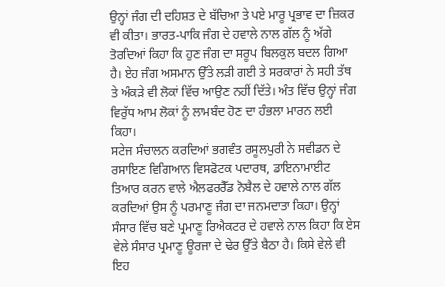ਉਨ੍ਹਾਂ ਜੰਗ ਦੀ ਦਹਿਸ਼ਤ ਦੇ ਬੱਚਿਆ ਤੇ ਪਏ ਮਾਰੂ ਪ੍ਰਭਾਵ ਦਾ ਜ਼ਿਕਰ ਵੀ ਕੀਤਾ। ਭਾਰਤ-ਪਾਕਿ ਜੰਗ ਦੇ ਹਵਾਲੇ ਨਾਲ ਗੱਲ ਨੂੰ ਅੱਗੇ ਤੋਰਦਿਆਂ ਕਿਹਾ ਕਿ ਹੁਣ ਜੰਗ ਦਾ ਸਰੂਪ ਬਿਲਕੁਲ ਬਦਲ ਗਿਆ ਹੈ। ਏਹ ਜੰਗ ਅਸਮਾਨ ਉੱਤੇ ਲੜੀ ਗਈ ਤੇ ਸਰਕਾਰਾਂ ਨੇ ਸਹੀ ਤੱਥ ਤੇ ਅੰਕੜੇ ਵੀ ਲੋਕਾਂ ਵਿੱਚ ਆਉਣ ਨਹੀਂ ਦਿੱਤੇ। ਅੰਤ ਵਿੱਚ ਉਨ੍ਹਾਂ ਜੰਗ ਵਿਰੁੱਧ ਆਮ ਲੋਕਾਂ ਨੂੰ ਲਾਮਬੰਦ ਹੋਣ ਦਾ ਹੰਭਲਾ ਮਾਰਨ ਲਈ ਕਿਹਾ।
ਸਟੇਜ ਸੰਚਾਲਨ ਕਰਦਿਆਂ ਭਗਵੰਤ ਰਸੂਲਪੁਰੀ ਨੇ ਸਵੀਡਨ ਦੇ ਰਸਾਇਣ ਵਿਗਿਆਨ ਵਿਸਫੋਟਕ ਪਦਾਰਥ, ਡਾਇਨਾਮਾਈਟ ਤਿਆਰ ਕਰਨ ਵਾਲੇ ਐਲਫਰਰੈੱਡ ਨੋਬੈਲ ਦੇ ਹਵਾਲੇ ਨਾਲ ਗੱਲ ਕਰਦਿਆਂ ਉਸ ਨੂੰ ਪਰਮਾਣੂ ਜੰਗ ਦਾ ਜਨਮਦਾਤਾ ਕਿਹਾ। ਉਨ੍ਹਾਂ ਸੰਸਾਰ ਵਿੱਚ ਬਣੇ ਪ੍ਰਮਾਣੂ ਰਿਐਕਟਰ ਦੇ ਹਵਾਲੇ ਨਾਲ ਕਿਹਾ ਕਿ ਏਸ ਵੇਲੇ ਸੰਸਾਰ ਪ੍ਰਮਾਣੂ ਊਰਜਾ ਦੇ ਢੇਰ ਉੱਤੇ ਬੈਠਾ ਹੈ। ਕਿਸੇ ਵੇਲੇ ਵੀ ਇਹ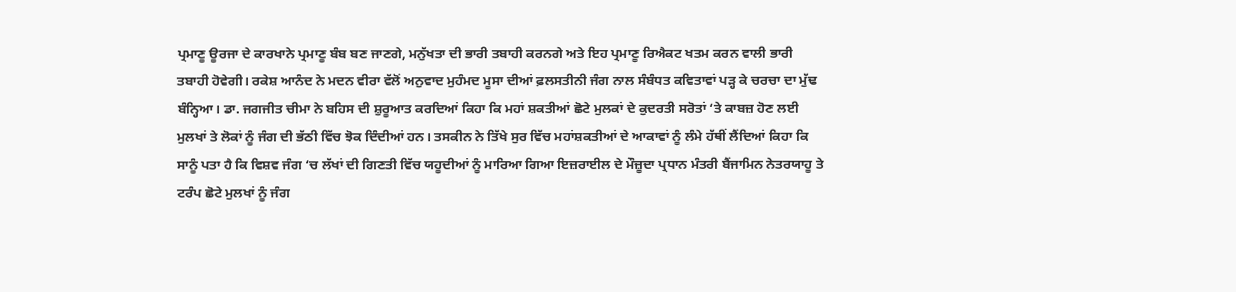ਪ੍ਰਮਾਣੂ ਊਰਜਾ ਦੇ ਕਾਰਖਾਨੇ ਪ੍ਰਮਾਣੂ ਬੰਬ ਬਣ ਜਾਣਗੇ, ਮਨੁੱਖਤਾ ਦੀ ਭਾਰੀ ਤਬਾਹੀ ਕਰਨਗੇ ਅਤੇ ਇਹ ਪ੍ਰਮਾਣੂ ਰਿਐਕਟ ਖਤਮ ਕਰਨ ਵਾਲੀ ਭਾਰੀ ਤਬਾਹੀ ਹੋਵੇਗੀ। ਰਕੇਸ਼ ਆਨੰਦ ਨੇ ਮਦਨ ਵੀਰਾ ਵੱਲੋਂ ਅਨੁਵਾਦ ਮੁਹੰਮਦ ਮੂਸਾ ਦੀਆਂ ਫ਼ਲਸਤੀਨੀ ਜੰਗ ਨਾਲ ਸੰਬੰਧਤ ਕਵਿਤਾਵਾਂ ਪੜ੍ਹ ਕੇ ਚਰਚਾ ਦਾ ਮੁੱਢ ਬੰਨ੍ਹਿਆ। ਡਾ. ਜਗਜੀਤ ਚੀਮਾ ਨੇ ਬਹਿਸ ਦੀ ਸ਼ੁਰੂਆਤ ਕਰਦਿਆਂ ਕਿਹਾ ਕਿ ਮਹਾਂ ਸ਼ਕਤੀਆਂ ਛੋਟੇ ਮੁਲਕਾਂ ਦੇ ਕੁਦਰਤੀ ਸਰੋਤਾਂ ‘ਤੇ ਕਾਬਜ਼ ਹੋਣ ਲਈ ਮੁਲਖਾਂ ਤੇ ਲੋਕਾਂ ਨੂੰ ਜੰਗ ਦੀ ਭੱਠੀ ਵਿੱਚ ਝੋਕ ਦਿੰਦੀਆਂ ਹਨ। ਤਸਕੀਨ ਨੇ ਤਿੱਖੇ ਸੁਰ ਵਿੱਚ ਮਹਾਂਸ਼ਕਤੀਆਂ ਦੇ ਆਕਾਵਾਂ ਨੂੰ ਲੰਮੇ ਹੱਥੀਂ ਲੈਂਦਿਆਂ ਕਿਹਾ ਕਿ ਸਾਨੂੰ ਪਤਾ ਹੈ ਕਿ ਵਿਸ਼ਵ ਜੰਗ ‘ਚ ਲੱਖਾਂ ਦੀ ਗਿਣਤੀ ਵਿੱਚ ਯਹੂਦੀਆਂ ਨੂੰ ਮਾਰਿਆ ਗਿਆ ਇਜ਼ਰਾਈਲ ਦੇ ਮੌਜ਼ੂਦਾ ਪ੍ਰਧਾਨ ਮੰਤਰੀ ਬੈਂਜਾਮਿਨ ਨੇਤਰਯਾਹੂ ਤੇ ਟਰੰਪ ਛੋਟੇ ਮੁਲਖਾਂ ਨੂੰ ਜੰਗ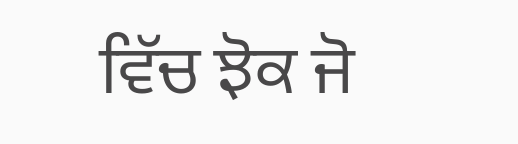ਵਿੱਚ ਝੋਕ ਜੋ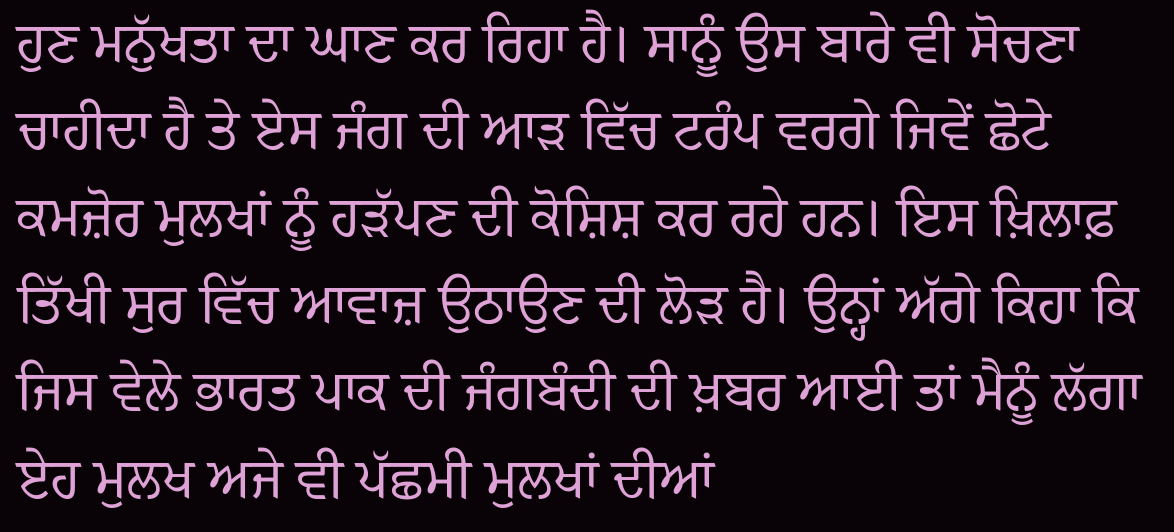ਹੁਣ ਮਨੁੱਖਤਾ ਦਾ ਘਾਣ ਕਰ ਰਿਹਾ ਹੈ। ਸਾਨੂੰ ਉਸ ਬਾਰੇ ਵੀ ਸੋਚਣਾ ਚਾਹੀਦਾ ਹੈ ਤੇ ਏਸ ਜੰਗ ਦੀ ਆੜ ਵਿੱਚ ਟਰੰਪ ਵਰਗੇ ਜਿਵੇਂ ਛੋਟੇ ਕਮਜ਼ੋਰ ਮੁਲਖਾਂ ਨੂੰ ਹੜੱਪਣ ਦੀ ਕੋਸ਼ਿਸ਼ ਕਰ ਰਹੇ ਹਨ। ਇਸ ਖ਼ਿਲਾਫ਼ ਤਿੱਖੀ ਸੁਰ ਵਿੱਚ ਆਵਾਜ਼ ਉਠਾਉਣ ਦੀ ਲੋੜ ਹੈ। ਉਨ੍ਹਾਂ ਅੱਗੇ ਕਿਹਾ ਕਿ ਜਿਸ ਵੇਲੇ ਭਾਰਤ ਪਾਕ ਦੀ ਜੰਗਬੰਦੀ ਦੀ ਖ਼ਬਰ ਆਈ ਤਾਂ ਮੈਨੂੰ ਲੱਗਾ ਏਹ ਮੁਲਖ ਅਜੇ ਵੀ ਪੱਛਮੀ ਮੁਲਖਾਂ ਦੀਆਂ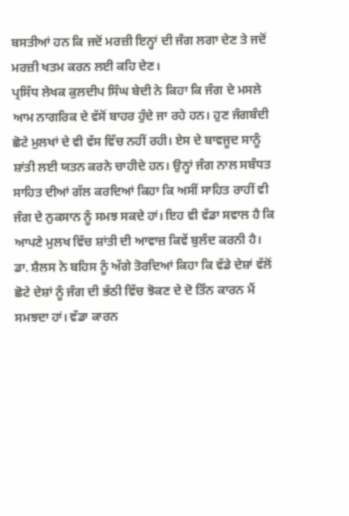ਬਸਤੀਆਂ ਹਨ ਕਿ ਜਦੋਂ ਮਰਜ਼ੀ ਇਨ੍ਹਾਂ ਦੀ ਜੰਗ ਲਗਾ ਦੇਣ ਤੇ ਜਦੋਂ ਮਰਜ਼ੀ ਖਤਮ ਕਰਨ ਲਈ ਕਹਿ ਦੇਣ।
ਪ੍ਰਸਿੱਧ ਲੇਖਕ ਕੁਲਦੀਪ ਸਿੰਘ ਬੇਦੀ ਨੇ ਕਿਹਾ ਕਿ ਜੰਗ ਦੇ ਮਸਲੇ ਆਮ ਨਾਗਰਿਕ ਦੇ ਵੱਸੋਂ ਬਾਹਰ ਹੁੰਦੇ ਜਾ ਰਹੇ ਹਨ। ਹੁਣ ਜੰਗਬੰਦੀ ਛੋਟੇ ਮੁਲਖਾਂ ਦੇ ਵੀ ਵੱਸ ਵਿੱਚ ਨਹੀਂ ਰਹੀ। ਏਸ ਦੇ ਬਾਵਜੂਦ ਸਾਨੂੰ ਸ਼ਾਂਤੀ ਲਈ ਯਤਨ ਕਰਨੇ ਚਾਹੀਦੇ ਹਨ। ਉਨ੍ਹਾਂ ਜੰਗ ਨਾਲ ਸਬੰਧਤ ਸਾਹਿਤ ਦੀਆਂ ਗੱਲ ਕਰਦਿਆਂ ਕਿਹਾ ਕਿ ਅਸੀਂ ਸਾਹਿਤ ਰਾਹੀਂ ਵੀ ਜੰਗ ਦੇ ਨੁਕਸਾਨ ਨੂੰ ਸਮਝ ਸਕਦੇ ਹਾਂ। ਇਹ ਵੀ ਵੱਡਾ ਸਵਾਲ ਹੈ ਕਿ ਆਪਣੇ ਮੁਲਖ ਵਿੱਚ ਸ਼ਾਂਤੀ ਦੀ ਆਵਾਜ਼ ਕਿਵੇਂ ਬੁਲੰਦ ਕਰਨੀ ਹੈ।
ਡਾ. ਸ਼ੈਲਸ ਨੇ ਬਹਿਸ ਨੂੰ ਅੱਗੇ ਤੋਰਦਿਆਂ ਕਿਹਾ ਕਿ ਵੱਡੇ ਦੇਸ਼ਾਂ ਵੱਲੋਂ ਛੋਟੇ ਦੇਸ਼ਾਂ ਨੂੰ ਜੰਗ ਦੀ ਭੱਠੀ ਵਿੱਚ ਝੋਕਣ ਦੇ ਦੋ ਤਿੰਨ ਕਾਰਨ ਮੈਂ ਸਮਝਦਾ ਹਾਂ। ਵੱਡਾ ਕਾਰਨ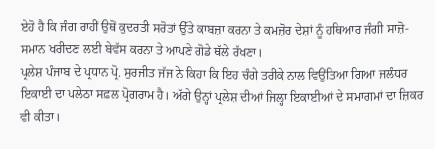ਏਹੋ ਹੈ ਕਿ ਜੰਗ ਰਾਹੀਂ ਉਥੋਂ ਕੁਦਰਤੀ ਸਰੋਤਾਂ ਉੱਤੇ ਕਾਬਜ਼ਾ ਕਰਨਾ ਤੇ ਕਮਜ਼ੋਰ ਦੇਸ਼ਾਂ ਨੂੰ ਹਥਿਆਰ ਜੰਗੀ ਸਾਜ਼ੋ-ਸਮਾਨ ਖਰੀਦਣ ਲਈ ਬੇਵੱਸ ਕਰਨਾ ਤੇ ਆਪਣੇ ਗੋਡੇ ਥੱਲੇ ਰੱਖਣਾ।
ਪ੍ਰਲੇਸ਼ ਪੰਜਾਬ ਦੇ ਪ੍ਰਧਾਨ ਪ੍ਰੋ. ਸੁਰਜੀਤ ਜੱਜ ਨੇ ਕਿਹਾ ਕਿ ਇਹ ਚੰਗੇ ਤਰੀਕੇ ਨਾਲ ਵਿਉਂਤਿਆ ਗਿਆ ਜਲੰਧਰ ਇਕਾਈ ਦਾ ਪਲੇਠਾ ਸਫ਼ਲ ਪ੍ਰੋਗਰਾਮ ਹੈ। ਅੱਗੇ ਉਨ੍ਹਾਂ ਪ੍ਰਲੇਸ਼ ਦੀਆਂ ਜਿਲ੍ਹਾ ਇਕਾਈਆਂ ਦੇ ਸਮਾਗਮਾਂ ਦਾ ਜ਼ਿਕਰ ਵੀ ਕੀਤਾ।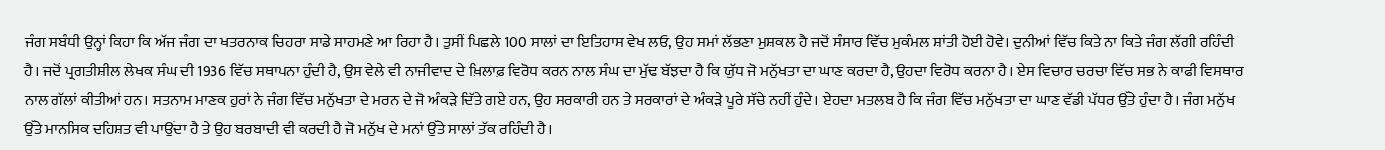ਜੰਗ ਸਬੰਧੀ ਉਨ੍ਹਾਂ ਕਿਹਾ ਕਿ ਅੱਜ ਜੰਗ ਦਾ ਖਤਰਨਾਕ ਚਿਹਰਾ ਸਾਡੇ ਸਾਹਮਣੇ ਆ ਰਿਹਾ ਹੈ। ਤੁਸੀਂ ਪਿਛਲੇ 100 ਸਾਲਾਂ ਦਾ ਇਤਿਹਾਸ ਵੇਖ ਲਓ, ਉਹ ਸਮਾਂ ਲੱਭਣਾ ਮੁਸ਼ਕਲ ਹੈ ਜਦੋਂ ਸੰਸਾਰ ਵਿੱਚ ਮੁਕੰਮਲ ਸ਼ਾਂਤੀ ਹੋਈ ਹੋਵੇ। ਦੁਨੀਆਂ ਵਿੱਚ ਕਿਤੇ ਨਾ ਕਿਤੇ ਜੰਗ ਲੱਗੀ ਰਹਿੰਦੀ ਹੈ। ਜਦੋਂ ਪ੍ਰਗਤੀਸ਼ੀਲ ਲੇਖਕ ਸੰਘ ਦੀ 1936 ਵਿੱਚ ਸਥਾਪਨਾ ਹੁੰਦੀ ਹੈ, ਉਸ ਵੇਲੇ ਵੀ ਨਾਜੀਵਾਦ ਦੇ ਖ਼ਿਲਾਫ਼ ਵਿਰੋਧ ਕਰਨ ਨਾਲ ਸੰਘ ਦਾ ਮੁੱਢ ਬੱਝਦਾ ਹੈ ਕਿ ਯੁੱਧ ਜੋ ਮਨੁੱਖਤਾ ਦਾ ਘਾਣ ਕਰਦਾ ਹੈ, ਉਹਦਾ ਵਿਰੋਧ ਕਰਨਾ ਹੈ। ਏਸ ਵਿਚਾਰ ਚਰਚਾ ਵਿੱਚ ਸਭ ਨੇ ਕਾਫੀ ਵਿਸਥਾਰ ਨਾਲ ਗੱਲਾਂ ਕੀਤੀਆਂ ਹਨ। ਸਤਨਾਮ ਮਾਣਕ ਹੁਰਾਂ ਨੇ ਜੰਗ ਵਿੱਚ ਮਨੁੱਖਤਾ ਦੇ ਮਰਨ ਦੇ ਜੋ ਅੰਕੜੇ ਦਿੱਤੇ ਗਏ ਹਨ, ਉਹ ਸਰਕਾਰੀ ਹਨ ਤੇ ਸਰਕਾਰਾਂ ਦੇ ਅੰਕੜੇ ਪੂਰੇ ਸੱਚੇ ਨਹੀਂ ਹੁੰਦੇ। ਏਹਦਾ ਮਤਲਬ ਹੈ ਕਿ ਜੰਗ ਵਿੱਚ ਮਨੁੱਖਤਾ ਦਾ ਘਾਣ ਵੱਡੀ ਪੱਧਰ ਉੱਤੇ ਹੁੰਦਾ ਹੈ। ਜੰਗ ਮਨੁੱਖ ਉੱਤੇ ਮਾਨਸਿਕ ਦਹਿਸ਼ਤ ਵੀ ਪਾਉਂਦਾ ਹੈ ਤੇ ਉਹ ਬਰਬਾਦੀ ਵੀ ਕਰਦੀ ਹੈ ਜੋ ਮਨੁੱਖ ਦੇ ਮਨਾਂ ਉੱਤੇ ਸਾਲਾਂ ਤੱਕ ਰਹਿੰਦੀ ਹੈ।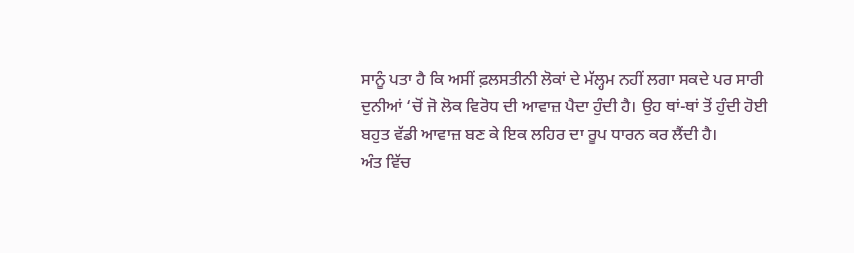ਸਾਨੂੰ ਪਤਾ ਹੈ ਕਿ ਅਸੀਂ ਫ਼ਲਸਤੀਨੀ ਲੋਕਾਂ ਦੇ ਮੱਲ੍ਹਮ ਨਹੀਂ ਲਗਾ ਸਕਦੇ ਪਰ ਸਾਰੀ ਦੁਨੀਆਂ ‘ਚੋਂ ਜੋ ਲੋਕ ਵਿਰੋਧ ਦੀ ਆਵਾਜ਼ ਪੈਦਾ ਹੁੰਦੀ ਹੈ। ਉਹ ਥਾਂ-ਥਾਂ ਤੋਂ ਹੁੰਦੀ ਹੋਈ ਬਹੁਤ ਵੱਡੀ ਆਵਾਜ਼ ਬਣ ਕੇ ਇਕ ਲਹਿਰ ਦਾ ਰੂਪ ਧਾਰਨ ਕਰ ਲੈਂਦੀ ਹੈ।
ਅੰਤ ਵਿੱਚ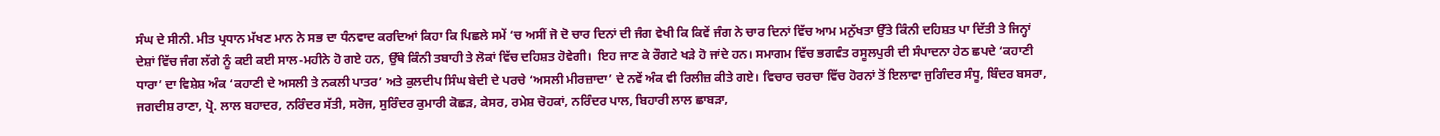ਸੰਘ ਦੇ ਸੀਨੀ. ਮੀਤ ਪ੍ਰਧਾਨ ਮੱਖਣ ਮਾਨ ਨੇ ਸਭ ਦਾ ਧੰਨਵਾਦ ਕਰਦਿਆਂ ਕਿਹਾ ਕਿ ਪਿਛਲੇ ਸਮੇਂ ‘ਚ ਅਸੀਂ ਜੋ ਦੋ ਚਾਰ ਦਿਨਾਂ ਦੀ ਜੰਗ ਵੇਖੀ ਕਿ ਕਿਵੇਂ ਜੰਗ ਨੇ ਚਾਰ ਦਿਨਾਂ ਵਿੱਚ ਆਮ ਮਨੁੱਖਤਾ ਉੱਤੇ ਕਿੰਨੀ ਦਹਿਸ਼ਤ ਪਾ ਦਿੱਤੀ ਤੇ ਜਿਨ੍ਹਾਂ ਦੇਸ਼ਾਂ ਵਿੱਚ ਜੰਗ ਲੱਗੇ ਨੂੰ ਕਈ ਕਈ ਸਾਲ-ਮਹੀਨੇ ਹੋ ਗਏ ਹਨ, ਉੱਥੇ ਕਿੰਨੀ ਤਬਾਹੀ ਤੇ ਲੋਕਾਂ ਵਿੱਚ ਦਹਿਸ਼ਤ ਹੋਵੇਗੀ।  ਇਹ ਜਾਣ ਕੇ ਰੌਗਟੇ ਖੜੇ ਹੋ ਜਾਂਦੇ ਹਨ। ਸਮਾਗਮ ਵਿੱਚ ਭਗਵੰਤ ਰਸੂਲਪੁਰੀ ਦੀ ਸੰਪਾਦਨਾ ਹੇਠ ਛਪਦੇ ‘ਕਹਾਣੀ ਧਾਰਾ’ ਦਾ ਵਿਸ਼ੇਸ਼ ਅੰਕ ‘ਕਹਾਣੀ ਦੇ ਅਸਲੀ ਤੇ ਨਕਲੀ ਪਾਤਰ’ ਅਤੇ ਕੁਲਦੀਪ ਸਿੰਘ ਬੇਦੀ ਦੇ ਪਰਚੇ ‘ਅਸਲੀ ਮੀਰਜ਼ਾਦਾ’ ਦੇ ਨਵੇਂ ਅੰਕ ਵੀ ਰਿਲੀਜ਼ ਕੀਤੇ ਗਏ। ਵਿਚਾਰ ਚਰਚਾ ਵਿੱਚ ਹੋਰਨਾਂ ਤੋਂ ਇਲਾਵਾ ਜੁਗਿੰਦਰ ਸੰਧੂ, ਬਿੰਦਰ ਬਸਰਾ, ਜਗਦੀਸ਼ ਰਾਣਾ, ਪ੍ਰੋ. ਲਾਲ ਬਹਾਦਰ, ਨਰਿੰਦਰ ਸੱਤੀ, ਸਰੋਜ, ਸੁਰਿੰਦਰ ਕੁਮਾਰੀ ਕੋਛੜ, ਕੇਸਰ, ਰਮੇਸ਼ ਚੋਹਕਾਂ, ਨਰਿੰਦਰ ਪਾਲ, ਬਿਹਾਰੀ ਲਾਲ ਛਾਬੜਾ,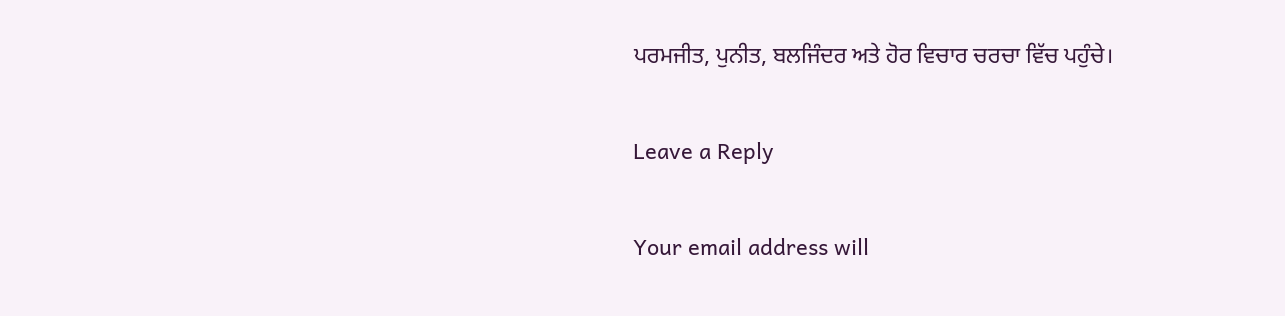ਪਰਮਜੀਤ, ਪੁਨੀਤ, ਬਲਜਿੰਦਰ ਅਤੇ ਹੋਰ ਵਿਚਾਰ ਚਰਚਾ ਵਿੱਚ ਪਹੁੰਚੇ।

Leave a Reply

Your email address will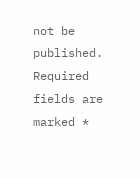not be published. Required fields are marked *